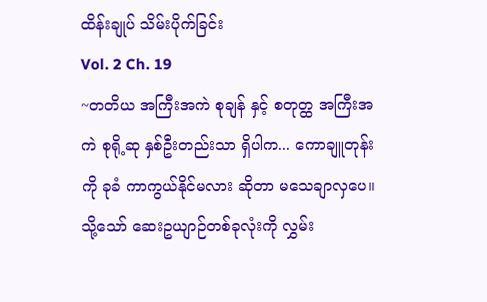ထိန်းချုပ် သိမ်းပိုက်ခြင်း
Vol. 2 Ch. 19
~တတိယ အကြီးအကဲ စုချန် နှင့် စတုတ္ထ အကြီးအကဲ စုရို့ဆု နှစ်ဦးတည်းသာ ရှိပါက... ကောချူတုန်းကို ခုခံ ကာကွယ်နိုင်မလား ဆိုတာ မသေချာလှပေ။
သို့သော် ဆေးဥယျာဉ်တစ်ခုလုံးကို လွှမ်း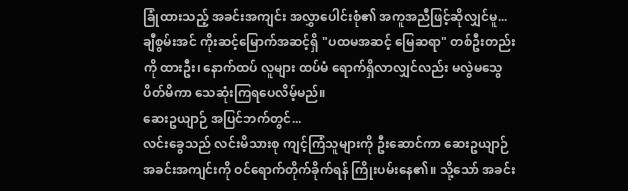ခြုံထားသည့် အခင်းအကျင်း အလွှာပေါင်းစုံ၏ အကူအညီဖြင့်ဆိုလျှင်မူ... ချီစွမ်းအင် ကိုးဆင့်မြောက်အဆင့်ရှိ "ပထမအဆင့် မြေဆရာ" တစ်ဦးတည်းကို ထားဦး၊ နောက်ထပ် လူများ ထပ်မံ ရောက်ရှိလာလျှင်လည်း မလွဲမသွေ ပိတ်မိကာ သေဆုံးကြရပေလိမ့်မည်။
ဆေးဥယျာဉ် အပြင်ဘက်တွင်...
လင်းခွေသည် လင်းမိသားစု ကျင့်ကြံသူများကို ဦးဆောင်ကာ ဆေးဥယျာဉ် အခင်းအကျင်းကို ဝင်ရောက်တိုက်ခိုက်ရန် ကြိုးပမ်းနေ၏။ သို့သော် အခင်း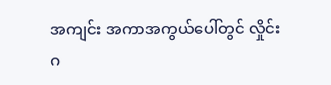အကျင်း အကာအကွယ်ပေါ်တွင် လှိုင်းဂ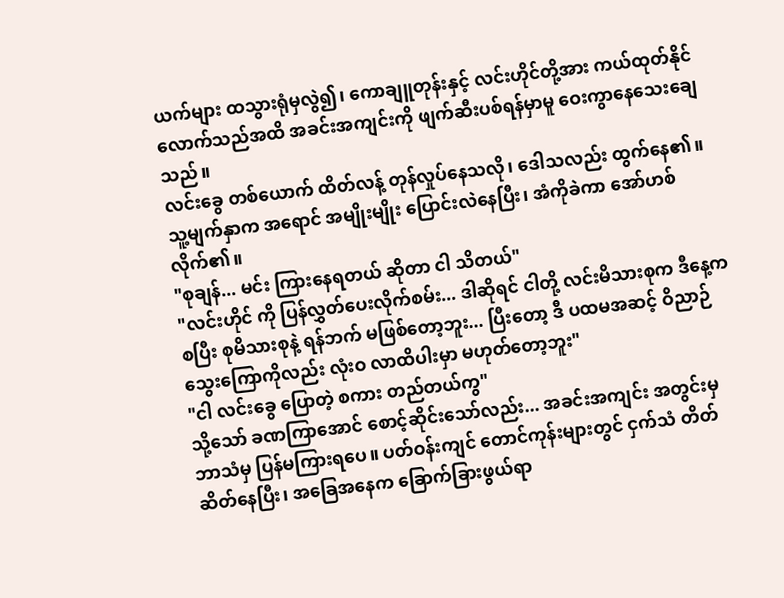ယက်များ ထသွားရုံမှလွဲ၍၊ ကောချူတုန်းနှင့် လင်းဟိုင်တို့အား ကယ်ထုတ်နိုင်လောက်သည်အထိ အခင်းအကျင်းကို ဖျက်ဆီးပစ်ရန်မှာမူ ဝေးကွာနေသေးချေသည်။
လင်းခွေ တစ်ယောက် ထိတ်လန့် တုန်လှုပ်နေသလို၊ ဒေါသလည်း ထွက်နေ၏။ သူ့မျက်နှာက အရောင် အမျိုးမျိုး ပြောင်းလဲနေပြီး၊ အံကိုခဲကာ အော်ဟစ်လိုက်၏။
"စုချန်... မင်း ကြားနေရတယ် ဆိုတာ ငါ သိတယ်"
"လင်းဟိုင် ကို ပြန်လွှတ်ပေးလိုက်စမ်း... ဒါဆိုရင် ငါတို့ လင်းမိသားစုက ဒီနေ့ကစပြီး စုမိသားစုနဲ့ ရန်ဘက် မဖြစ်တော့ဘူး... ပြီးတော့ ဒီ ပထမအဆင့် ဝိညာဉ် သွေးကြောကိုလည်း လုံးဝ လာထိပါးမှာ မဟုတ်တော့ဘူး"
"ငါ လင်းခွေ ပြောတဲ့ စကား တည်တယ်ကွ"
သို့သော် ခဏကြာအောင် စောင့်ဆိုင်းသော်လည်း... အခင်းအကျင်း အတွင်းမှ ဘာသံမှ ပြန်မကြားရပေ။ ပတ်ဝန်းကျင် တောင်ကုန်းများတွင် ငှက်သံ တိတ်ဆိတ်နေပြီး၊ အခြေအနေက ခြောက်ခြားဖွယ်ရာ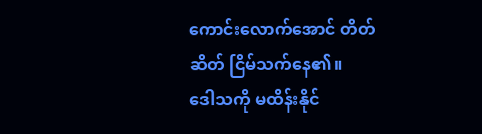ကောင်းလောက်အောင် တိတ်ဆိတ် ငြိမ်သက်နေ၏။
ဒေါသကို မထိန်းနိုင်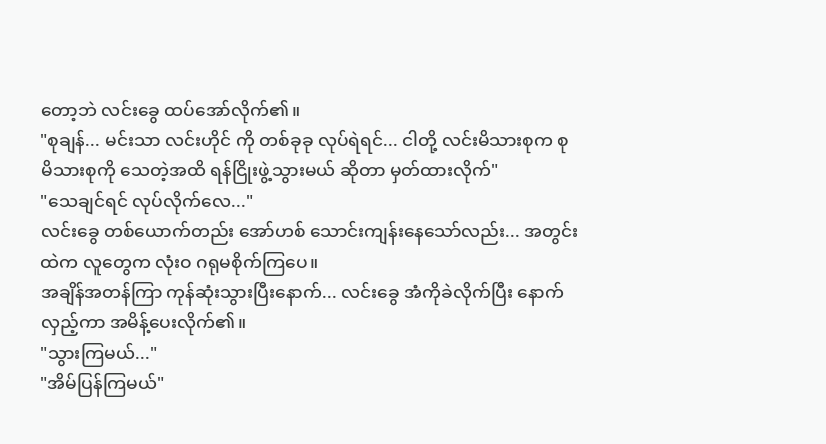တော့ဘဲ လင်းခွေ ထပ်အော်လိုက်၏။
"စုချန်... မင်းသာ လင်းဟိုင် ကို တစ်ခုခု လုပ်ရဲရင်... ငါတို့ လင်းမိသားစုက စုမိသားစုကို သေတဲ့အထိ ရန်ငြိုးဖွဲ့သွားမယ် ဆိုတာ မှတ်ထားလိုက်"
"သေချင်ရင် လုပ်လိုက်လေ..."
လင်းခွေ တစ်ယောက်တည်း အော်ဟစ် သောင်းကျန်းနေသော်လည်း... အတွင်းထဲက လူတွေက လုံးဝ ဂရုမစိုက်ကြပေ။
အချိန်အတန်ကြာ ကုန်ဆုံးသွားပြီးနောက်... လင်းခွေ အံကိုခဲလိုက်ပြီး နောက်လှည့်ကာ အမိန့်ပေးလိုက်၏။
"သွားကြမယ်..."
"အိမ်ပြန်ကြမယ်"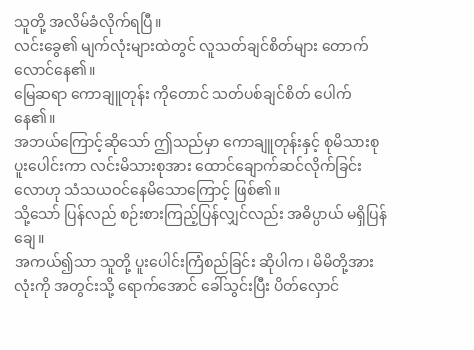သူတို့ အလိမ်ခံလိုက်ရပြီ။
လင်းခွေ၏ မျက်လုံးများထဲတွင် လူသတ်ချင်စိတ်များ တောက်လောင်နေ၏။
မြေဆရာ ကောချူတုန်း ကိုတောင် သတ်ပစ်ချင်စိတ် ပေါက်နေ၏။
အဘယ်ကြောင့်ဆိုသော် ဤသည်မှာ ကောချူတုန်းနှင့် စုမိသားစု ပူးပေါင်းကာ လင်းမိသားစုအား ထောင်ချောက်ဆင်လိုက်ခြင်းလောဟု သံသယဝင်နေမိသောကြောင့် ဖြစ်၏။
သို့သော် ပြန်လည် စဉ်းစားကြည့်ပြန်လျှင်လည်း အဓိပ္ပာယ် မရှိပြန်ချေ။
အကယ်၍သာ သူတို့ ပူးပေါင်းကြံစည်ခြင်း ဆိုပါက၊ မိမိတို့အားလုံးကို အတွင်းသို့ ရောက်အောင် ခေါ်သွင်းပြီး ပိတ်လှောင်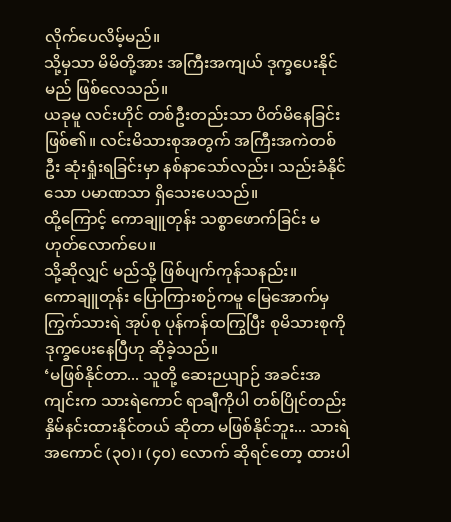လိုက်ပေလိမ့်မည်။
သို့မှသာ မိမိတို့အား အကြီးအကျယ် ဒုက္ခပေးနိုင်မည် ဖြစ်လေသည်။
ယခုမူ လင်းဟိုင် တစ်ဦးတည်းသာ ပိတ်မိနေခြင်း ဖြစ်၏။ လင်းမိသားစုအတွက် အကြီးအကဲတစ်ဦး ဆုံးရှုံးရခြင်းမှာ နစ်နာသော်လည်း၊ သည်းခံနိုင်သော ပမာဏသာ ရှိသေးပေသည်။
ထို့ကြောင့် ကောချူတုန်း သစ္စာဖောက်ခြင်း မဟုတ်လောက်ပေ။
သို့ဆိုလျှင် မည်သို့ ဖြစ်ပျက်ကုန်သနည်း။
ကောချူတုန်း ပြောကြားစဉ်ကမူ မြေအောက်မှ ကြွက်သားရဲ အုပ်စု ပုန်ကန်ထကြွပြီး စုမိသားစုကို ဒုက္ခပေးနေပြီဟု ဆိုခဲ့သည်။
‘မဖြစ်နိုင်တာ... သူတို့ ဆေးဉယျာဉ် အခင်းအကျင်းက သားရဲကောင် ရာချီကိုပါ တစ်ပြိုင်တည်း နှိမ်နင်းထားနိုင်တယ် ဆိုတာ မဖြစ်နိုင်ဘူး... သားရဲ အကောင် (၃၀)၊ (၄၀) လောက် ဆိုရင်တော့ ထားပါ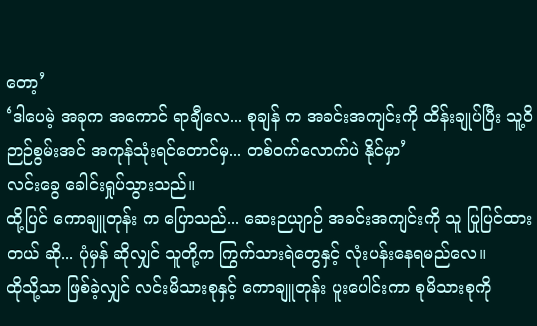တော့’
‘ဒါပေမဲ့ အခုက အကောင် ရာချီလေ... စုချန် က အခင်းအကျင်းကို ထိန်းချုပ်ပြီး သူ့ဝိဉာဉ်စွမ်းအင် အကုန်သုံးရင်တောင်မှ... တစ်ဝက်လောက်ပဲ နိုင်မှာ’
လင်းခွေ ခေါင်းရှုပ်သွားသည်။
ထို့ပြင် ကောချူတုန်း က ပြောသည်... ဆေးဉယျာဉ် အခင်းအကျင်းကို သူ ပြုပြင်ထားတယ် ဆို... ပုံမှန် ဆိုလျှင် သူတို့က ကြွက်သားရဲတွေနှင့် လုံးပန်းနေရမည်လေ။
ထိုသို့သာ ဖြစ်ခဲ့လျှင် လင်းမိသားစုနှင့် ကောချူတုန်း ပူးပေါင်းကာ စုမိသားစုကို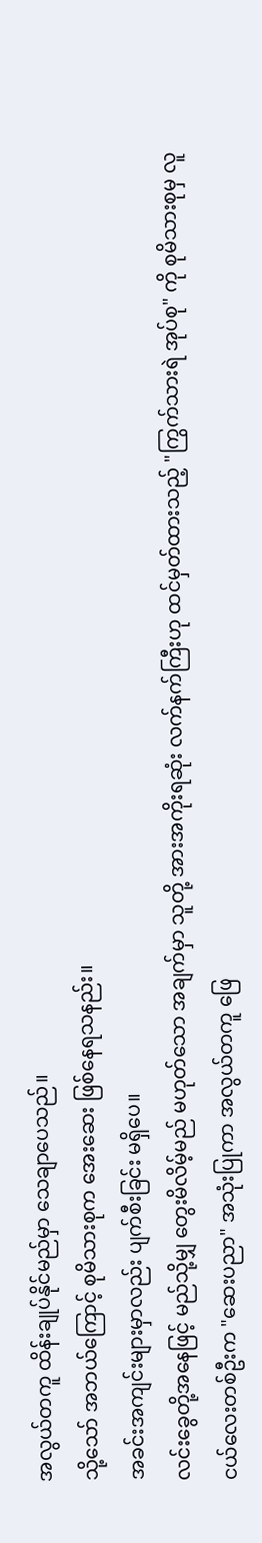အလွယ်တကူ ထိန်းချုပ်နိုင်မည်မှာ သေချာပေသည်။
သို့သော် အဘယ်ကြောင့် စုမိသားစုက အေးဆေး ဖြစ်နေရသနည်း။
အခင်းအကျင်းများမှာလည်း ပျက်စီးခြင်း မရှိပေ။
လင်းခွေတို့အနေဖြင့် မည်သို့မျှ တွေးမိလိမ့်မည် မဟုတ်သော အချက်မှာ သူတို့ အားအကိုးရဆုံး လက်နက်ကြီးဟု ထင်မှတ်ထားသည့် "ကြွက်သားရဲ အုပ်စု" ကို စုမိသားစုမှ လူငယ်လေးတစ်ဦးက "ဆေးပညာ" အသုံးပြုကာ အလွယ်တကူ ဖြေ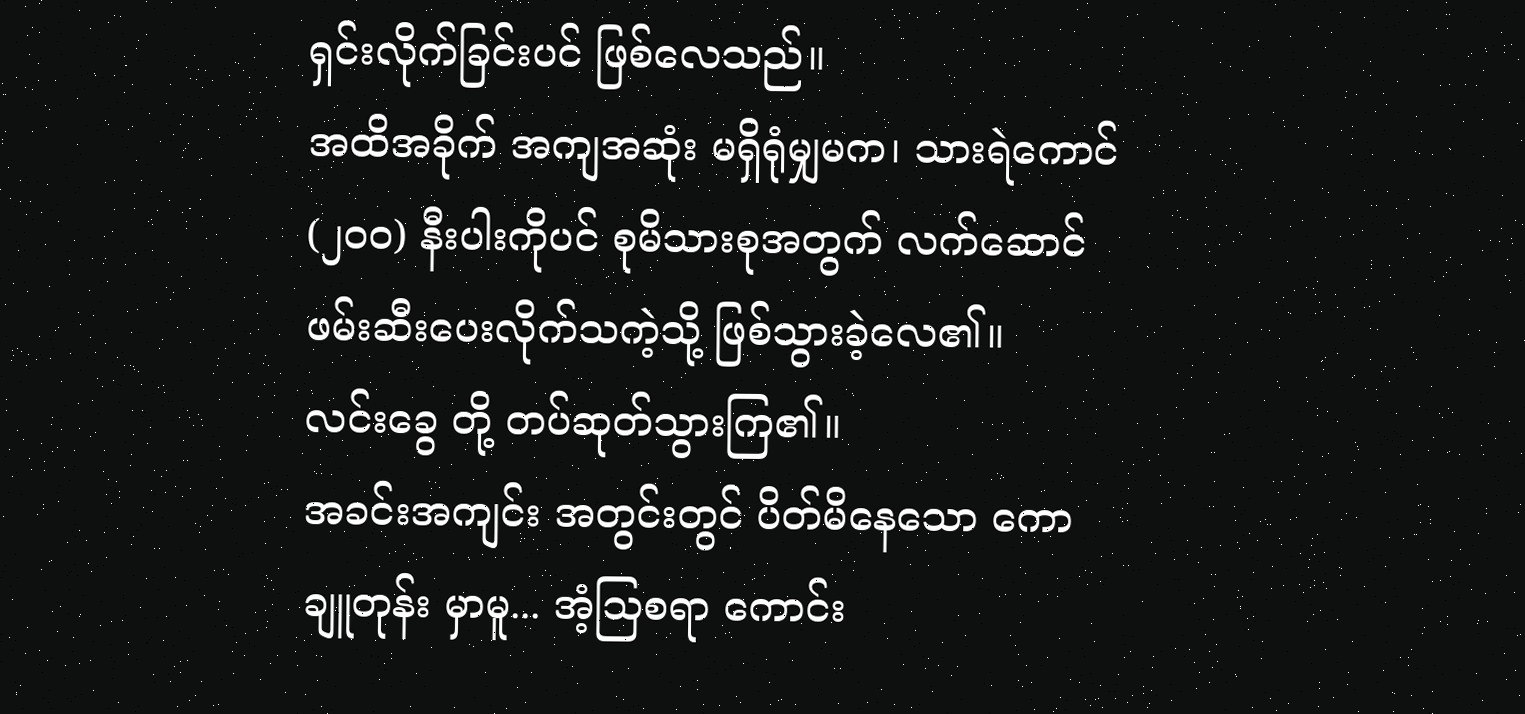ရှင်းလိုက်ခြင်းပင် ဖြစ်လေသည်။
အထိအခိုက် အကျအဆုံး မရှိရုံမျှမက၊ သားရဲကောင် (၂၀၀) နီးပါးကိုပင် စုမိသားစုအတွက် လက်ဆောင် ဖမ်းဆီးပေးလိုက်သကဲ့သို့ ဖြစ်သွားခဲ့လေ၏။
လင်းခွေ တို့ တပ်ဆုတ်သွားကြ၏။
အခင်းအကျင်း အတွင်းတွင် ပိတ်မိနေသော ကောချူတုန်း မှာမူ... အံ့သြစရာ ကောင်း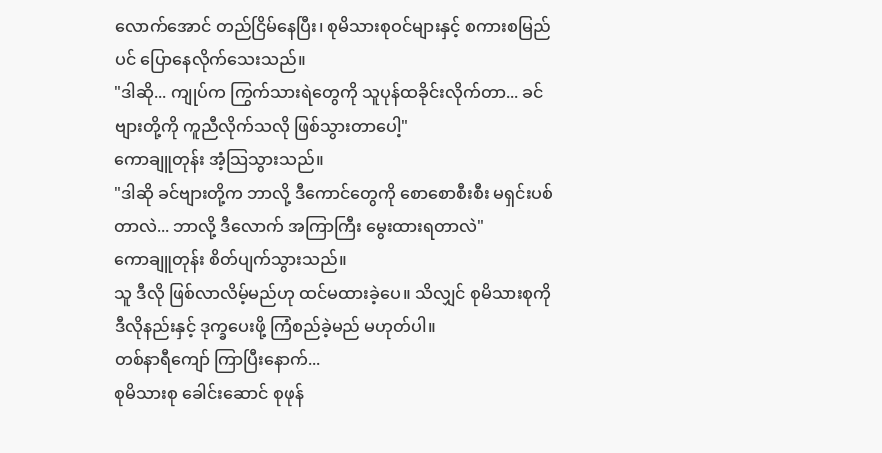လောက်အောင် တည်ငြိမ်နေပြီး၊ စုမိသားစုဝင်များနှင့် စကားစမြည်ပင် ပြောနေလိုက်သေးသည်။
"ဒါဆို... ကျုပ်က ကြွက်သားရဲတွေကို သူပုန်ထခိုင်းလိုက်တာ... ခင်ဗျားတို့ကို ကူညီလိုက်သလို ဖြစ်သွားတာပေါ့"
ကောချူတုန်း အံ့သြသွားသည်။
"ဒါဆို ခင်ဗျားတို့က ဘာလို့ ဒီကောင်တွေကို စောစောစီးစီး မရှင်းပစ်တာလဲ... ဘာလို့ ဒီလောက် အကြာကြီး မွေးထားရတာလဲ"
ကောချူတုန်း စိတ်ပျက်သွားသည်။
သူ ဒီလို ဖြစ်လာလိမ့်မည်ဟု ထင်မထားခဲ့ပေ။ သိလျှင် စုမိသားစုကို ဒီလိုနည်းနှင့် ဒုက္ခပေးဖို့ ကြံစည်ခဲ့မည် မဟုတ်ပါ။
တစ်နာရီကျော် ကြာပြီးနောက်...
စုမိသားစု ခေါင်းဆောင် စုဖုန်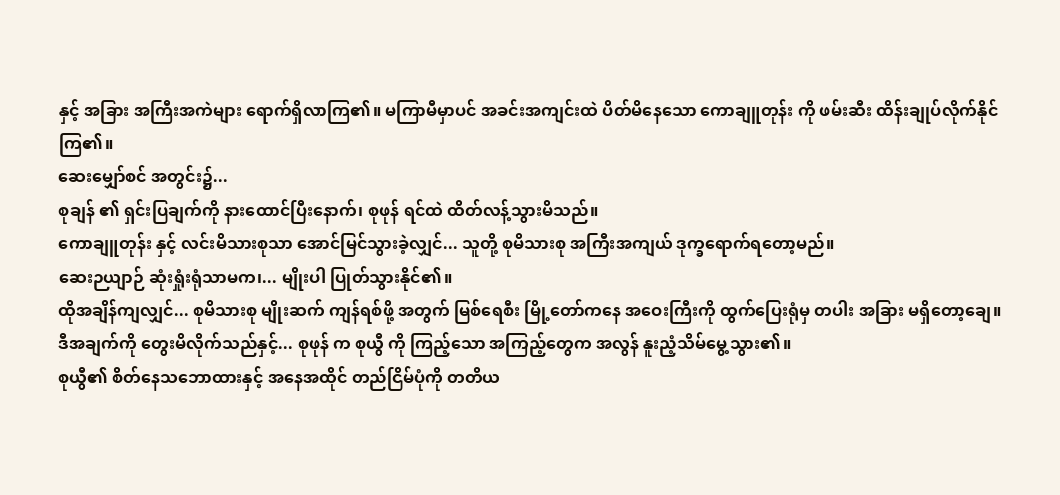နှင့် အခြား အကြီးအကဲများ ရောက်ရှိလာကြ၏။ မကြာမီမှာပင် အခင်းအကျင်းထဲ ပိတ်မိနေသော ကောချူတုန်း ကို ဖမ်းဆီး ထိန်းချုပ်လိုက်နိုင်ကြ၏။
ဆေးမျှော်စင် အတွင်း၌...
စုချန် ၏ ရှင်းပြချက်ကို နားထောင်ပြီးနောက်၊ စုဖုန် ရင်ထဲ ထိတ်လန့်သွားမိသည်။
ကောချူတုန်း နှင့် လင်းမိသားစုသာ အောင်မြင်သွားခဲ့လျှင်... သူတို့ စုမိသားစု အကြီးအကျယ် ဒုက္ခရောက်ရတော့မည်။
ဆေးဉယျာဉ် ဆုံးရှုံးရုံသာမက၊... မျိုးပါ ပြုတ်သွားနိုင်၏။
ထိုအချိန်ကျလျှင်... စုမိသားစု မျိုးဆက် ကျန်ရစ်ဖို့ အတွက် မြစ်ရေစီး မြို့တော်ကနေ အဝေးကြီးကို ထွက်ပြေးရုံမှ တပါး အခြား မရှိတော့ချေ။
ဒီအချက်ကို တွေးမိလိုက်သည်နှင့်... စုဖုန် က စုယွီ ကို ကြည့်သော အကြည့်တွေက အလွန် နူးညံ့သိမ်မွေ့သွား၏။
စုယွီ၏ စိတ်နေသဘောထားနှင့် အနေအထိုင် တည်ငြိမ်ပုံကို တတိယ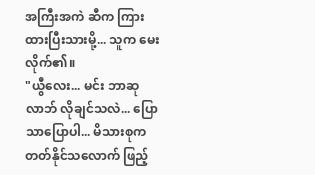အကြီးအကဲ ဆီက ကြားထားပြီးသားမို့... သူက မေးလိုက်၏။
"ယွီလေး... မင်း ဘာဆုလာဘ် လိုချင်သလဲ... ပြောသာပြောပါ... မိသားစုက တတ်နိုင်သလောက် ဖြည့်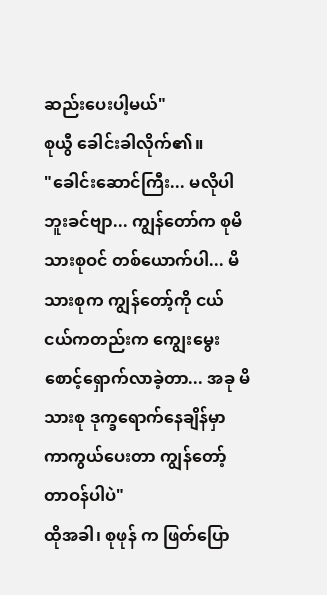ဆည်းပေးပါ့မယ်"
စုယွီ ခေါင်းခါလိုက်၏။
"ခေါင်းဆောင်ကြီး... မလိုပါဘူးခင်ဗျာ... ကျွန်တော်က စုမိသားစုဝင် တစ်ယောက်ပါ... မိသားစုက ကျွန်တော့်ကို ငယ်ငယ်ကတည်းက ကျွေးမွေး စောင့်ရှောက်လာခဲ့တာ... အခု မိသားစု ဒုက္ခရောက်နေချိန်မှာ ကာကွယ်ပေးတာ ကျွန်တော့် တာဝန်ပါပဲ"
ထိုအခါ၊ စုဖုန် က ဖြတ်ပြော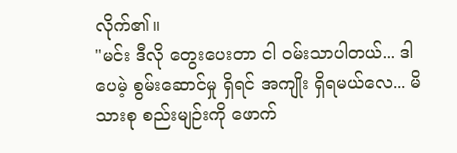လိုက်၏။
"မင်း ဒီလို တွေးပေးတာ ငါ ဝမ်းသာပါတယ်... ဒါပေမဲ့ စွမ်းဆောင်မှု ရှိရင် အကျိုး ရှိရမယ်လေ... မိသားစု စည်းမျဉ်းကို ဖောက်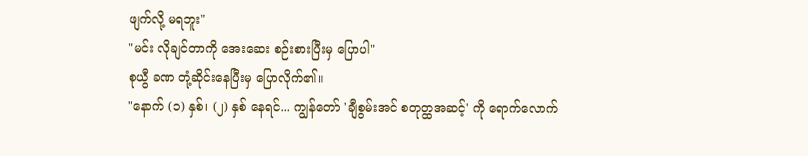ဖျက်လို့ မရဘူး"
"မင်း လိုချင်တာကို အေးဆေး စဉ်းစားပြီးမှ ပြောပါ"
စုယွီ ခဏ တုံ့ဆိုင်းနေပြီးမှ ပြောလိုက်၏။
"နောက် (၁) နှစ်၊ (၂) နှစ် နေရင်... ကျွန်တော် 'ချီစွမ်းအင် စတုတ္ထအဆင့်' ကို ရောက်လောက်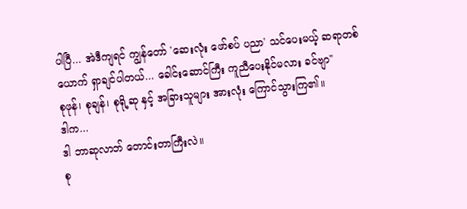ပါပြီ... အဲဒီကျရင် ကျွန်တော် 'ဆေးလုံး ဖော်စပ် ပညာ' သင်ပေးမယ့် ဆရာတစ်ယောက် ရှာချင်ပါတယ်... ခေါင်းဆောင်ကြီး ကူညီပေးနိုင်မလား ခင်ဗျာ"
စုဖုန်၊ စုချန်၊ စုရို့ဆု နှင့် အခြားသူများ အားလုံး ကြောင်သွားကြ၏။
ဒါက...
ဒါ ဘာဆုလာဘ် တောင်းတာကြီးလဲ။
စု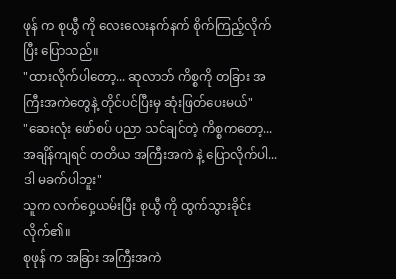ဖုန် က စုယွီ ကို လေးလေးနက်နက် စိုက်ကြည့်လိုက်ပြီး ပြောသည်။
"ထားလိုက်ပါတော့... ဆုလာဘ် ကိစ္စကို တခြား အကြီးအကဲတွေနဲ့ တိုင်ပင်ပြီးမှ ဆုံးဖြတ်ပေးမယ်"
"ဆေးလုံး ဖော်စပ် ပညာ သင်ချင်တဲ့ ကိစ္စကတော့... အချိန်ကျရင် တတိယ အကြီးအကဲ နဲ့ ပြောလိုက်ပါ... ဒါ မခက်ပါဘူး"
သူက လက်ဝှေ့ယမ်းပြီး စုယွီ ကို ထွက်သွားခိုင်းလိုက်၏။
စုဖုန် က အခြား အကြီးအကဲ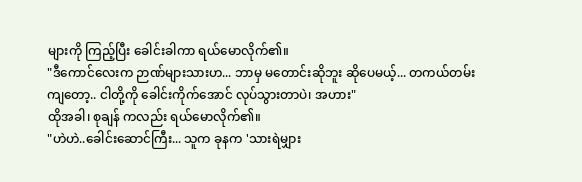များကို ကြည့်ပြီး ခေါင်းခါကာ ရယ်မောလိုက်၏။
"ဒီကောင်လေးက ဉာဏ်များသားဟ... ဘာမှ မတောင်းဆိုဘူး ဆိုပေမယ့်... တကယ်တမ်းကျတော့.. ငါတို့ကို ခေါင်းကိုက်အောင် လုပ်သွားတာပဲ၊ အဟား"
ထိုအခါ၊ စုချန် ကလည်း ရယ်မောလိုက်၏။
"ဟဲဟဲ..ခေါင်းဆောင်ကြီး... သူက ခုနက 'သားရဲမျှား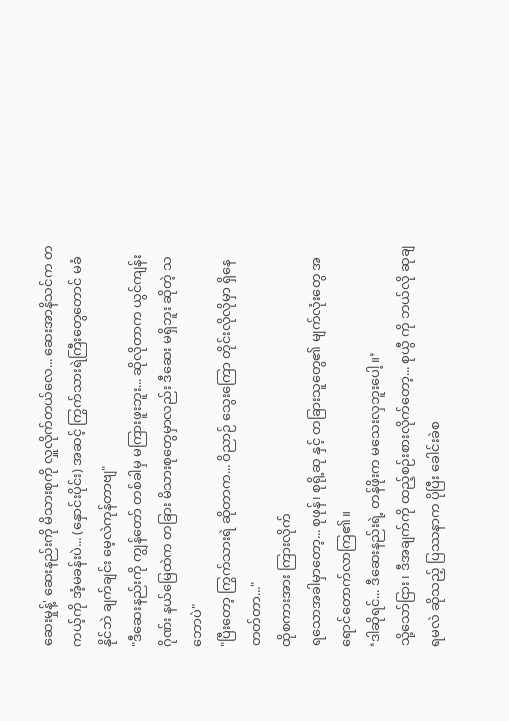ဆေးမှုန့်' ဆေးနည်းကို မိသားစုကို လှူလိုက်တယ်လေ... ဆေးအာနိသင်က တကယ့်ကို အံ့မခန်းပဲ... (နှောင်းပိုင်း) အဆင့် ကြွက်သားရဲကြီးတွေတောင် မခံနိုင်ဘဲ ချက်ချင်း မေ့လဲကုန်တာဗျ"
"ဒီဆေးနည်းကို ကျွန်တော် တစ်ခါမှ မကြားဖူးဘူး... ဆိုလိုတာက ယွင်ကျန်းဂိုဏ်း နယ်မြေထဲက တခြား မိသားစုတွေမှာလည်း ဒီဆေး မရှိဘူး ဆိုတဲ့ သဘောပဲ"
"ပြီးတော့ ကြွက်သားရဲ ဆိုတာက... ဝိညာဉ် သွေးကြော တိုင်းလိုလိုမှာ ရှိနေတတ်တာ..."
ထိုစကားအား ကြားလိုက်
ရသောအခါမှာတော့... စုဖုန်၊ စုရို့ဆု နှင့် တခြားသူတွေ၏ မျက်လုံးတွေ အရောင်တောက်လာကြ၏။
‘ဒါဆိုရင်... ဒီဆေးနည်းရဲ့ တန်ဖိုးက မသေးလှဘူးပေါ့။’
သို့သော်ငြား၊ ဒီအချက်ကို ထည့်စဉ်းစားလိုက်တော့... စုယွီ ကို ဘယ်လို ဆုချရမလဲ ဆိုသည့် ပြဿနာက ပိုပြီး ခေါင်းခဲစ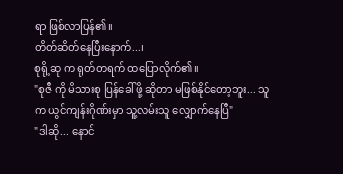ရာ ဖြစ်လာပြန်၏။
တိတ်ဆိတ်နေပြီးနောက်...၊
စုရို့ဆု က ရုတ်တရက် ထပြောလိုက်၏။
"စုဇီ ကို မိသားစု ပြန်ခေါ်ဖို့ ဆိုတာ မဖြစ်နိုင်တော့ဘူး... သူက ယွင်ကျန်းဂိုဏ်းမှာ သူ့လမ်းသူ လျှောက်နေပြီ"
"ဒါဆို... နောင်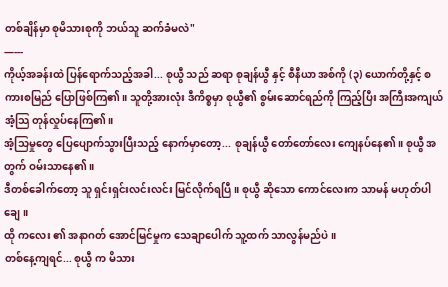တစ်ချိန်မှာ စုမိသားစုကို ဘယ်သူ ဆက်ခံမလဲ"
—---
ကိုယ့်အခန်းထဲ ပြန်ရောက်သည့်အခါ... စုယွီ သည် ဆရာ စုချန်ယွီ နှင့် စီနီယာ အစ်ကို (၃) ယောက်တို့နှင့် စကားစမြည် ပြောဖြစ်ကြ၏။ သူတို့အားလုံး ဒီကိစ္စမှာ စုယွီ၏ စွမ်းဆောင်ရည်ကို ကြည့်ပြီး အကြီးအကျယ် အံ့သြ တုန်လှုပ်နေကြ၏။
အံ့သြမှုတွေ ပြေပျောက်သွားပြီးသည့် နောက်မှာတော့... စုချန်ယွီ တော်တော်လေး ကျေနပ်နေ၏။ စုယွီ အတွက် ဝမ်းသာနေ၏။
ဒီတစ်ခေါက်တော့ သူ ရှင်းရှင်းလင်းလင်း မြင်လိုက်ရပြီ။ စုယွီ ဆိုသော ကောင်လေးက သာမန် မဟုတ်ပါချေ။
ထို ကလေး ၏ အနာဂတ် အောင်မြင်မှုက သေချာပေါက် သူ့ထက် သာလွန်မည်ပဲ။
တစ်နေ့ကျရင်... စုယွီ က မိသား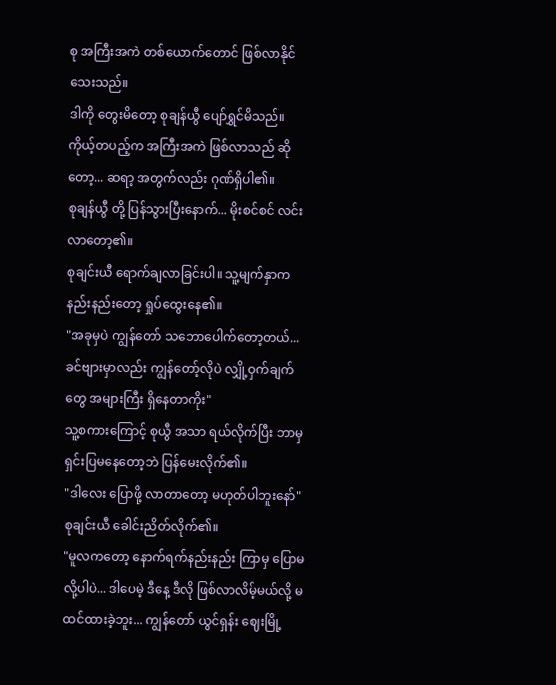စု အကြီးအကဲ တစ်ယောက်တောင် ဖြစ်လာနိုင်သေးသည်။
ဒါကို တွေးမိတော့ စုချန်ယွီ ပျော်ရွှင်မိသည်။ ကိုယ့်တပည့်က အကြီးအကဲ ဖြစ်လာသည် ဆိုတော့... ဆရာ့ အတွက်လည်း ဂုဏ်ရှိပါ၏။
စုချန်ယွီ တို့ ပြန်သွားပြီးနောက်... မိုးစင်စင် လင်းလာတော့၏။
စုချင်းယီ ရောက်ချလာခြင်းပါ။ သူ့မျက်နှာက နည်းနည်းတော့ ရှုပ်ထွေးနေ၏။
"အခုမှပဲ ကျွန်တော် သဘောပေါက်တော့တယ်... ခင်ဗျားမှာလည်း ကျွန်တော့်လိုပဲ လျှို့ဝှက်ချက်တွေ အများကြီး ရှိနေတာကိုး"
သူ့စကားကြောင့် စုယွီ အသာ ရယ်လိုက်ပြီး ဘာမှ ရှင်းပြမနေတော့ဘဲ ပြန်မေးလိုက်၏။
"ဒါလေး ပြောဖို့ လာတာတော့ မဟုတ်ပါဘူးနော်"
စုချင်းယီ ခေါင်းညိတ်လိုက်၏။
"မူလကတော့ နောက်ရက်နည်းနည်း ကြာမှ ပြောမလို့ပါပဲ... ဒါပေမဲ့ ဒီနေ့ ဒီလို ဖြစ်လာလိမ့်မယ်လို့ မထင်ထားခဲ့ဘူး... ကျွန်တော် ယွင်ရှန်း ဈေးမြို့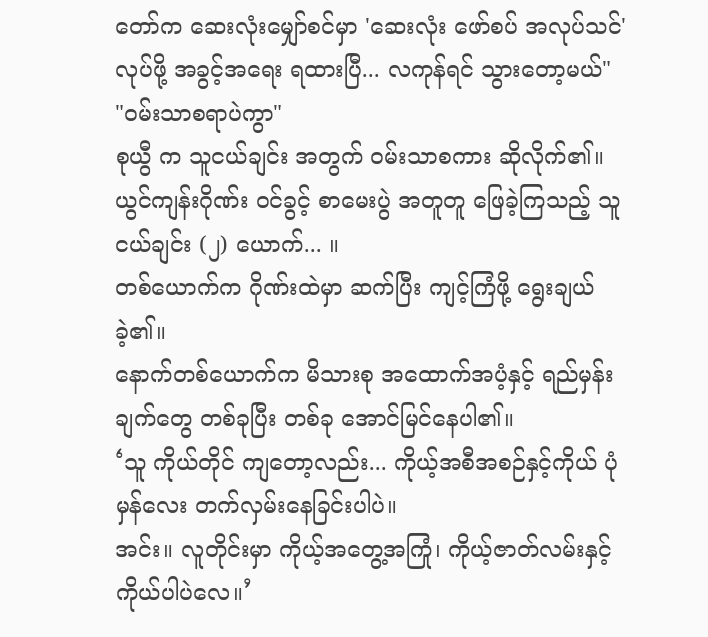တော်က ဆေးလုံးမျှော်စင်မှာ 'ဆေးလုံး ဖော်စပ် အလုပ်သင်' လုပ်ဖို့ အခွင့်အရေး ရထားပြီ... လကုန်ရင် သွားတော့မယ်"
"ဝမ်းသာစရာပဲကွာ"
စုယွီ က သူငယ်ချင်း အတွက် ဝမ်းသာစကား ဆိုလိုက်၏။
ယွင်ကျန်းဂိုဏ်း ဝင်ခွင့် စာမေးပွဲ အတူတူ ဖြေခဲ့ကြသည့် သူငယ်ချင်း (၂) ယောက်... ။
တစ်ယောက်က ဂိုဏ်းထဲမှာ ဆက်ပြီး ကျင့်ကြံဖို့ ရွေးချယ်ခဲ့၏။
နောက်တစ်ယောက်က မိသားစု အထောက်အပံ့နှင့် ရည်မှန်းချက်တွေ တစ်ခုပြီး တစ်ခု အောင်မြင်နေပါ၏။
‘သူ ကိုယ်တိုင် ကျတော့လည်း... ကိုယ့်အစီအစဉ်နှင့်ကိုယ် ပုံမှန်လေး တက်လှမ်းနေခြင်းပါပဲ။
အင်း။ လူတိုင်းမှာ ကိုယ့်အတွေ့အကြုံ၊ ကိုယ့်ဇာတ်လမ်းနှင့် ကိုယ်ပါပဲလေ။’